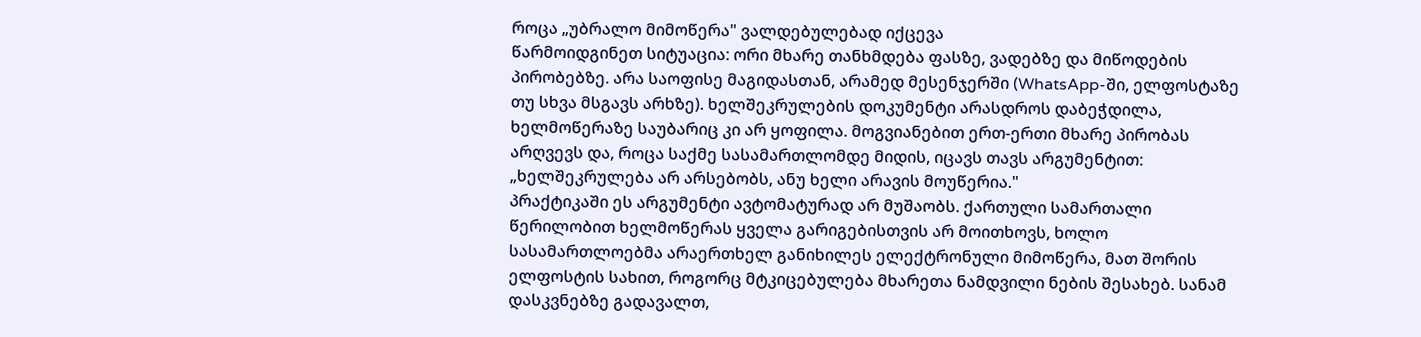როცა „უბრალო მიმოწერა" ვალდებულებად იქცევა
წარმოიდგინეთ სიტუაცია: ორი მხარე თანხმდება ფასზე, ვადებზე და მიწოდების პირობებზე. არა საოფისე მაგიდასთან, არამედ მესენჯერში (WhatsApp-ში, ელფოსტაზე თუ სხვა მსგავს არხზე). ხელშეკრულების დოკუმენტი არასდროს დაბეჭდილა, ხელმოწერაზე საუბარიც კი არ ყოფილა. მოგვიანებით ერთ-ერთი მხარე პირობას არღვევს და, როცა საქმე სასამართლომდე მიდის, იცავს თავს არგუმენტით: „ხელშეკრულება არ არსებობს, ანუ ხელი არავის მოუწერია."
პრაქტიკაში ეს არგუმენტი ავტომატურად არ მუშაობს. ქართული სამართალი წერილობით ხელმოწერას ყველა გარიგებისთვის არ მოითხოვს, ხოლო სასამართლოებმა არაერთხელ განიხილეს ელექტრონული მიმოწერა, მათ შორის ელფოსტის სახით, როგორც მტკიცებულება მხარეთა ნამდვილი ნების შესახებ. სანამ დასკვნებზე გადავალთ,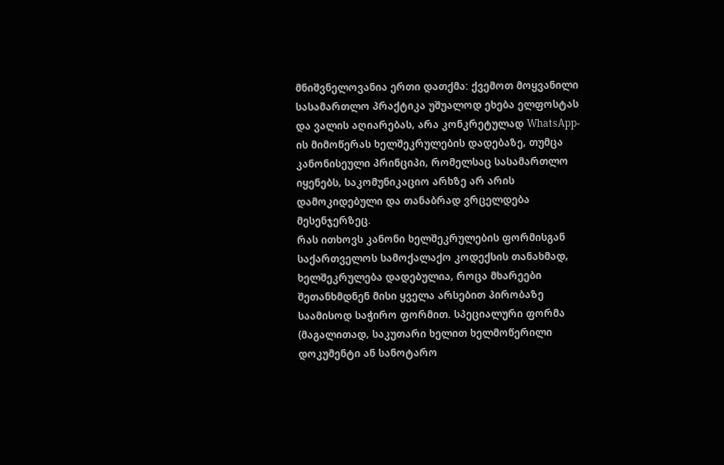მნიშვნელოვანია ერთი დათქმა: ქვემოთ მოყვანილი სასამართლო პრაქტიკა უშუალოდ ეხება ელფოსტას და ვალის აღიარებას, არა კონკრეტულად WhatsApp-ის მიმოწერას ხელშეკრულების დადებაზე, თუმცა კანონისეული პრინციპი, რომელსაც სასამართლო იყენებს, საკომუნიკაციო არხზე არ არის დამოკიდებული და თანაბრად ვრცელდება მესენჯერზეც.
რას ითხოვს კანონი ხელშეკრულების ფორმისგან
საქართველოს სამოქალაქო კოდექსის თანახმად, ხელშეკრულება დადებულია, როცა მხარეები შეთანხმდნენ მისი ყველა არსებით პირობაზე საამისოდ საჭირო ფორმით. სპეციალური ფორმა (მაგალითად, საკუთარი ხელით ხელმოწერილი დოკუმენტი ან სანოტარო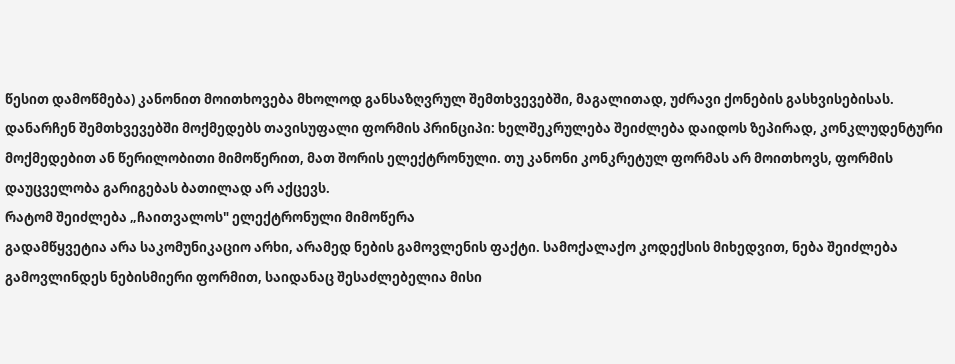წესით დამოწმება) კანონით მოითხოვება მხოლოდ განსაზღვრულ შემთხვევებში, მაგალითად, უძრავი ქონების გასხვისებისას.
დანარჩენ შემთხვევებში მოქმედებს თავისუფალი ფორმის პრინციპი: ხელშეკრულება შეიძლება დაიდოს ზეპირად, კონკლუდენტური მოქმედებით ან წერილობითი მიმოწერით, მათ შორის ელექტრონული. თუ კანონი კონკრეტულ ფორმას არ მოითხოვს, ფორმის დაუცველობა გარიგებას ბათილად არ აქცევს.
რატომ შეიძლება „ჩაითვალოს" ელექტრონული მიმოწერა
გადამწყვეტია არა საკომუნიკაციო არხი, არამედ ნების გამოვლენის ფაქტი. სამოქალაქო კოდექსის მიხედვით, ნება შეიძლება გამოვლინდეს ნებისმიერი ფორმით, საიდანაც შესაძლებელია მისი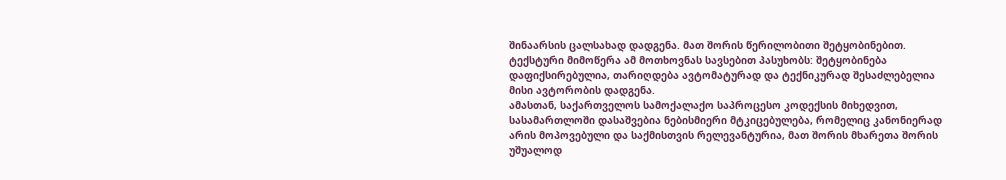შინაარსის ცალსახად დადგენა. მათ შორის წერილობითი შეტყობინებით. ტექსტური მიმოწერა ამ მოთხოვნას სავსებით პასუხობს: შეტყობინება დაფიქსირებულია, თარიღდება ავტომატურად და ტექნიკურად შესაძლებელია მისი ავტორობის დადგენა.
ამასთან, საქართველოს სამოქალაქო საპროცესო კოდექსის მიხედვით, სასამართლოში დასაშვებია ნებისმიერი მტკიცებულება, რომელიც კანონიერად არის მოპოვებული და საქმისთვის რელევანტურია, მათ შორის მხარეთა შორის უშუალოდ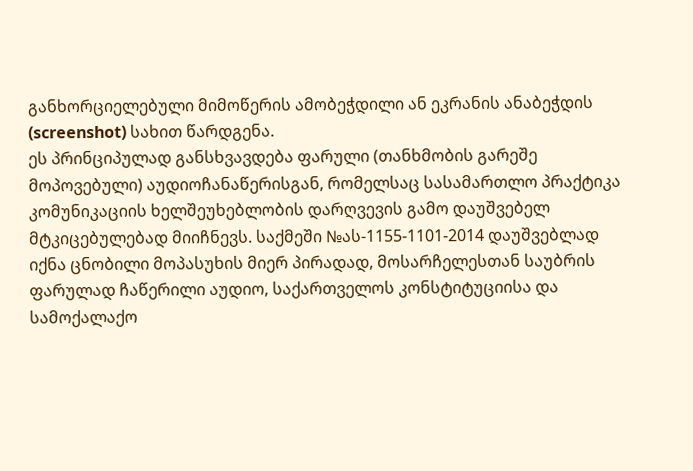განხორციელებული მიმოწერის ამობეჭდილი ან ეკრანის ანაბეჭდის (screenshot) სახით წარდგენა.
ეს პრინციპულად განსხვავდება ფარული (თანხმობის გარეშე მოპოვებული) აუდიოჩანაწერისგან, რომელსაც სასამართლო პრაქტიკა კომუნიკაციის ხელშეუხებლობის დარღვევის გამო დაუშვებელ მტკიცებულებად მიიჩნევს. საქმეში №ას-1155-1101-2014 დაუშვებლად იქნა ცნობილი მოპასუხის მიერ პირადად, მოსარჩელესთან საუბრის ფარულად ჩაწერილი აუდიო, საქართველოს კონსტიტუციისა და სამოქალაქო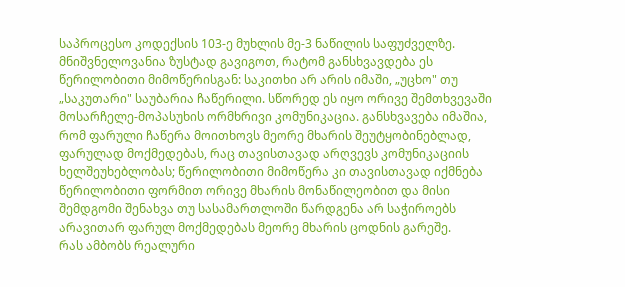საპროცესო კოდექსის 103-ე მუხლის მე-3 ნაწილის საფუძველზე. მნიშვნელოვანია ზუსტად გავიგოთ, რატომ განსხვავდება ეს წერილობითი მიმოწერისგან: საკითხი არ არის იმაში, „უცხო" თუ „საკუთარი" საუბარია ჩაწერილი. სწორედ ეს იყო ორივე შემთხვევაში მოსარჩელე-მოპასუხის ორმხრივი კომუნიკაცია. განსხვავება იმაშია, რომ ფარული ჩაწერა მოითხოვს მეორე მხარის შეუტყობინებლად, ფარულად მოქმედებას, რაც თავისთავად არღვევს კომუნიკაციის ხელშეუხებლობას; წერილობითი მიმოწერა კი თავისთავად იქმნება წერილობითი ფორმით ორივე მხარის მონაწილეობით და მისი შემდგომი შენახვა თუ სასამართლოში წარდგენა არ საჭიროებს არავითარ ფარულ მოქმედებას მეორე მხარის ცოდნის გარეშე.
რას ამბობს რეალური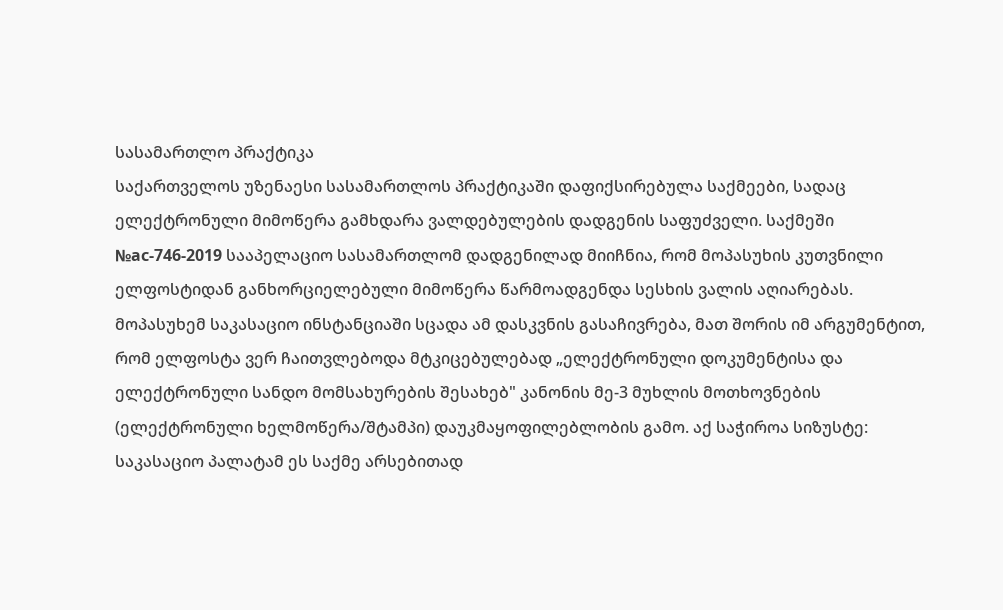სასამართლო პრაქტიკა
საქართველოს უზენაესი სასამართლოს პრაქტიკაში დაფიქსირებულა საქმეები, სადაც ელექტრონული მიმოწერა გამხდარა ვალდებულების დადგენის საფუძველი. საქმეში №ас-746-2019 სააპელაციო სასამართლომ დადგენილად მიიჩნია, რომ მოპასუხის კუთვნილი ელფოსტიდან განხორციელებული მიმოწერა წარმოადგენდა სესხის ვალის აღიარებას.
მოპასუხემ საკასაციო ინსტანციაში სცადა ამ დასკვნის გასაჩივრება, მათ შორის იმ არგუმენტით, რომ ელფოსტა ვერ ჩაითვლებოდა მტკიცებულებად „ელექტრონული დოკუმენტისა და ელექტრონული სანდო მომსახურების შესახებ" კანონის მე-3 მუხლის მოთხოვნების (ელექტრონული ხელმოწერა/შტამპი) დაუკმაყოფილებლობის გამო. აქ საჭიროა სიზუსტე: საკასაციო პალატამ ეს საქმე არსებითად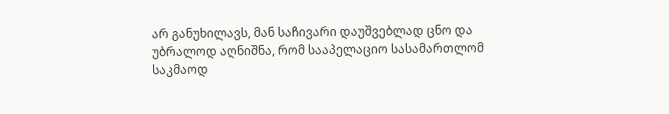არ განუხილავს, მან საჩივარი დაუშვებლად ცნო და უბრალოდ აღნიშნა, რომ სააპელაციო სასამართლომ საკმაოდ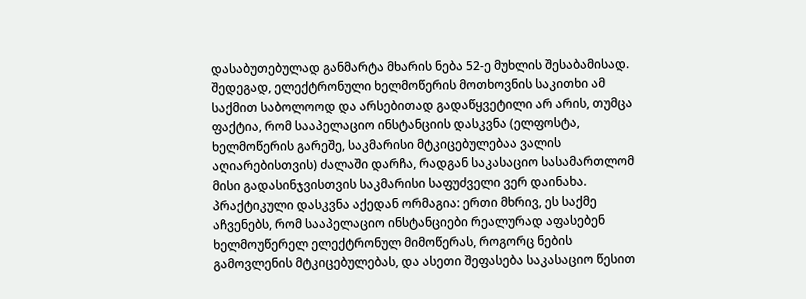დასაბუთებულად განმარტა მხარის ნება 52-ე მუხლის შესაბამისად. შედეგად, ელექტრონული ხელმოწერის მოთხოვნის საკითხი ამ საქმით საბოლოოდ და არსებითად გადაწყვეტილი არ არის, თუმცა ფაქტია, რომ სააპელაციო ინსტანციის დასკვნა (ელფოსტა, ხელმოწერის გარეშე, საკმარისი მტკიცებულებაა ვალის აღიარებისთვის) ძალაში დარჩა, რადგან საკასაციო სასამართლომ მისი გადასინჯვისთვის საკმარისი საფუძველი ვერ დაინახა.
პრაქტიკული დასკვნა აქედან ორმაგია: ერთი მხრივ, ეს საქმე აჩვენებს, რომ სააპელაციო ინსტანციები რეალურად აფასებენ ხელმოუწერელ ელექტრონულ მიმოწერას, როგორც ნების გამოვლენის მტკიცებულებას, და ასეთი შეფასება საკასაციო წესით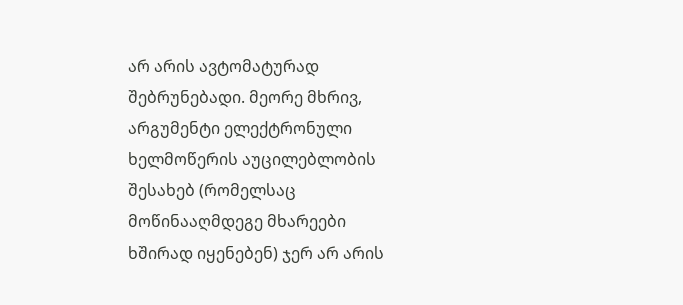არ არის ავტომატურად შებრუნებადი. მეორე მხრივ, არგუმენტი ელექტრონული ხელმოწერის აუცილებლობის შესახებ (რომელსაც მოწინააღმდეგე მხარეები ხშირად იყენებენ) ჯერ არ არის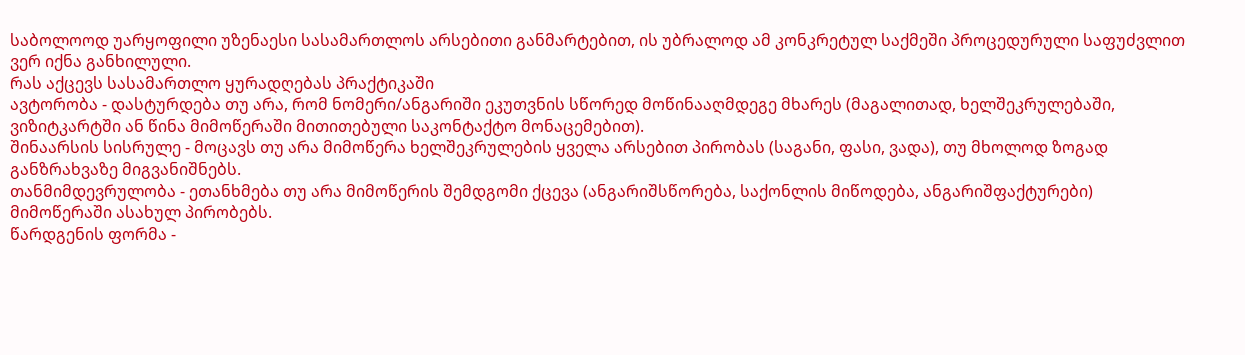საბოლოოდ უარყოფილი უზენაესი სასამართლოს არსებითი განმარტებით, ის უბრალოდ ამ კონკრეტულ საქმეში პროცედურული საფუძვლით ვერ იქნა განხილული.
რას აქცევს სასამართლო ყურადღებას პრაქტიკაში
ავტორობა - დასტურდება თუ არა, რომ ნომერი/ანგარიში ეკუთვნის სწორედ მოწინააღმდეგე მხარეს (მაგალითად, ხელშეკრულებაში, ვიზიტკარტში ან წინა მიმოწერაში მითითებული საკონტაქტო მონაცემებით).
შინაარსის სისრულე - მოცავს თუ არა მიმოწერა ხელშეკრულების ყველა არსებით პირობას (საგანი, ფასი, ვადა), თუ მხოლოდ ზოგად განზრახვაზე მიგვანიშნებს.
თანმიმდევრულობა - ეთანხმება თუ არა მიმოწერის შემდგომი ქცევა (ანგარიშსწორება, საქონლის მიწოდება, ანგარიშფაქტურები) მიმოწერაში ასახულ პირობებს.
წარდგენის ფორმა -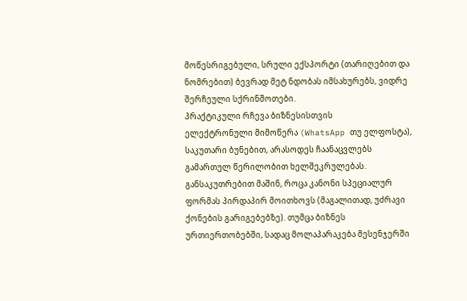მოწესრიგებული, სრული ექსპორტი (თარიღებით და ნომრებით) ბევრად მეტ ნდობას იმსახურებს, ვიდრე შერჩეული სქრინშოთები.
პრაქტიკული რჩევა ბიზნესისთვის
ელექტრონული მიმოწერა (WhatsApp თუ ელფოსტა), საკუთარი ბუნებით, არასოდეს ჩაანაცვლებს გამართულ წერილობით ხელშეკრულებას. განსაკუთრებით მაშინ, როცა კანონი სპეციალურ ფორმას პირდაპირ მოითხოვს (მაგალითად, უძრავი ქონების გარიგებებზე). თუმცა ბიზნეს ურთიერთობებში, სადაც მოლაპარაკება მესენჯერში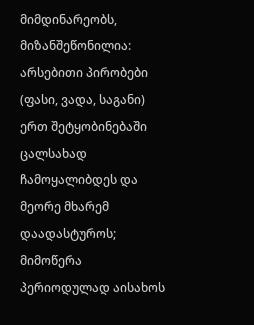მიმდინარეობს, მიზანშეწონილია:
არსებითი პირობები (ფასი, ვადა, საგანი) ერთ შეტყობინებაში ცალსახად ჩამოყალიბდეს და მეორე მხარემ დაადასტუროს;
მიმოწერა პერიოდულად აისახოს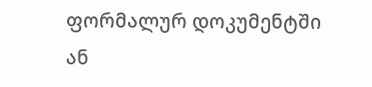ფორმალურ დოკუმენტში ან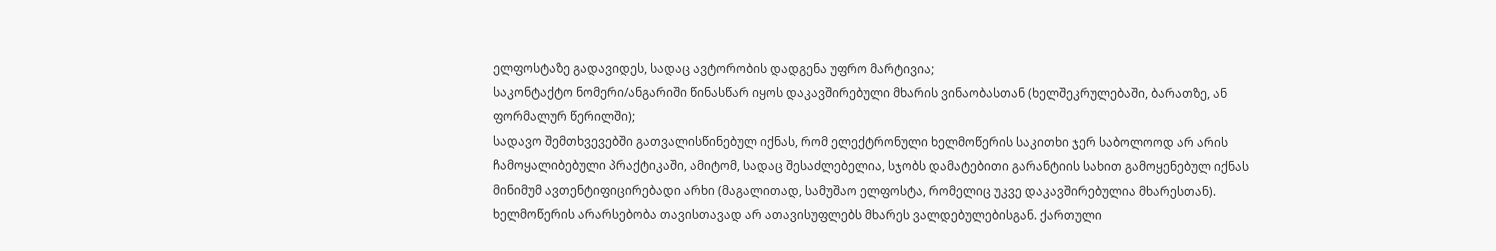ელფოსტაზე გადავიდეს, სადაც ავტორობის დადგენა უფრო მარტივია;
საკონტაქტო ნომერი/ანგარიში წინასწარ იყოს დაკავშირებული მხარის ვინაობასთან (ხელშეკრულებაში, ბარათზე, ან ფორმალურ წერილში);
სადავო შემთხვევებში გათვალისწინებულ იქნას, რომ ელექტრონული ხელმოწერის საკითხი ჯერ საბოლოოდ არ არის ჩამოყალიბებული პრაქტიკაში, ამიტომ, სადაც შესაძლებელია, სჯობს დამატებითი გარანტიის სახით გამოყენებულ იქნას მინიმუმ ავთენტიფიცირებადი არხი (მაგალითად, სამუშაო ელფოსტა, რომელიც უკვე დაკავშირებულია მხარესთან).
ხელმოწერის არარსებობა თავისთავად არ ათავისუფლებს მხარეს ვალდებულებისგან. ქართული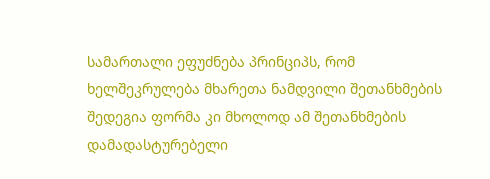სამართალი ეფუძნება პრინციპს, რომ ხელშეკრულება მხარეთა ნამდვილი შეთანხმების შედეგია ფორმა კი მხოლოდ ამ შეთანხმების დამადასტურებელი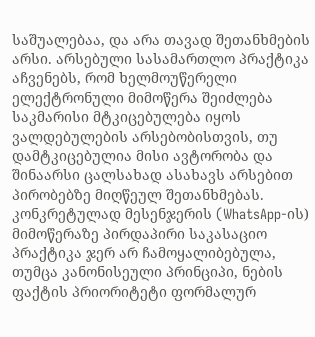საშუალებაა, და არა თავად შეთანხმების არსი. არსებული სასამართლო პრაქტიკა აჩვენებს, რომ ხელმოუწერელი ელექტრონული მიმოწერა შეიძლება საკმარისი მტკიცებულება იყოს ვალდებულების არსებობისთვის, თუ დამტკიცებულია მისი ავტორობა და შინაარსი ცალსახად ასახავს არსებით პირობებზე მიღწეულ შეთანხმებას. კონკრეტულად მესენჯერის (WhatsApp-ის) მიმოწერაზე პირდაპირი საკასაციო პრაქტიკა ჯერ არ ჩამოყალიბებულა, თუმცა კანონისეული პრინციპი, ნების ფაქტის პრიორიტეტი ფორმალურ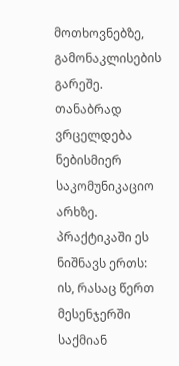მოთხოვნებზე, გამონაკლისების გარეშე. თანაბრად ვრცელდება ნებისმიერ საკომუნიკაციო არხზე.
პრაქტიკაში ეს ნიშნავს ერთს: ის, რასაც წერთ მესენჯერში საქმიან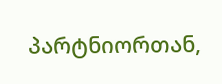პარტნიორთან,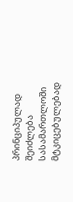პრინციპულად შეიძლება სასამართლოში მტკიცებულებად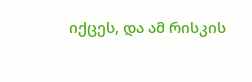იქცეს, და ამ რისკის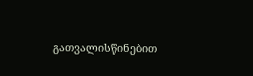გათვალისწინებით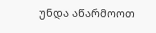უნდა აწარმოოთ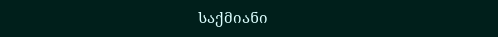საქმიანი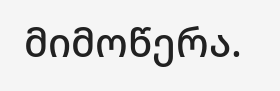მიმოწერა.